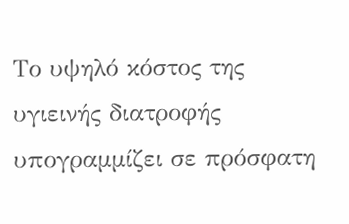Το υψηλό κόστος της υγιεινής διατροφής υπογραμμίζει σε πρόσφατη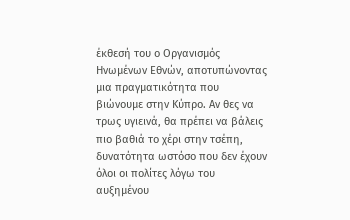έκθεσή του ο Οργανισμός Ηνωμένων Εθνών, αποτυπώνοντας μια πραγματικότητα που βιώνουμε στην Κύπρο. Αν θες να τρως υγιεινά, θα πρέπει να βάλεις πιο βαθιά το χέρι στην τσέπη, δυνατότητα ωστόσο που δεν έχουν όλοι οι πολίτες λόγω του αυξημένου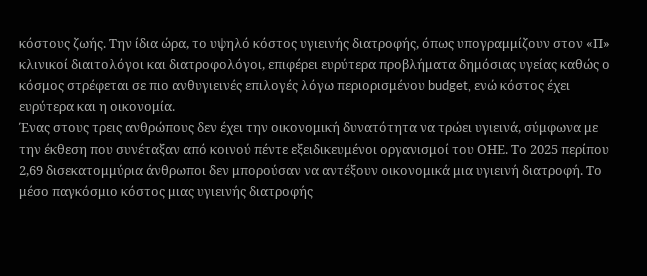κόστους ζωής. Την ίδια ώρα, το υψηλό κόστος υγιεινής διατροφής, όπως υπογραμμίζουν στον «Π» κλινικοί διαιτολόγοι και διατροφολόγοι, επιφέρει ευρύτερα προβλήματα δημόσιας υγείας καθώς ο κόσμος στρέφεται σε πιο ανθυγιεινές επιλογές λόγω περιορισμένου budget, ενώ κόστος έχει ευρύτερα και η οικονομία.
Ένας στους τρεις ανθρώπους δεν έχει την οικονομική δυνατότητα να τρώει υγιεινά, σύμφωνα με την έκθεση που συνέταξαν από κοινού πέντε εξειδικευμένοι οργανισμοί του ΟΗΕ. Το 2025 περίπου 2,69 δισεκατομμύρια άνθρωποι δεν μπορούσαν να αντέξουν οικονομικά μια υγιεινή διατροφή. Το μέσο παγκόσμιο κόστος μιας υγιεινής διατροφής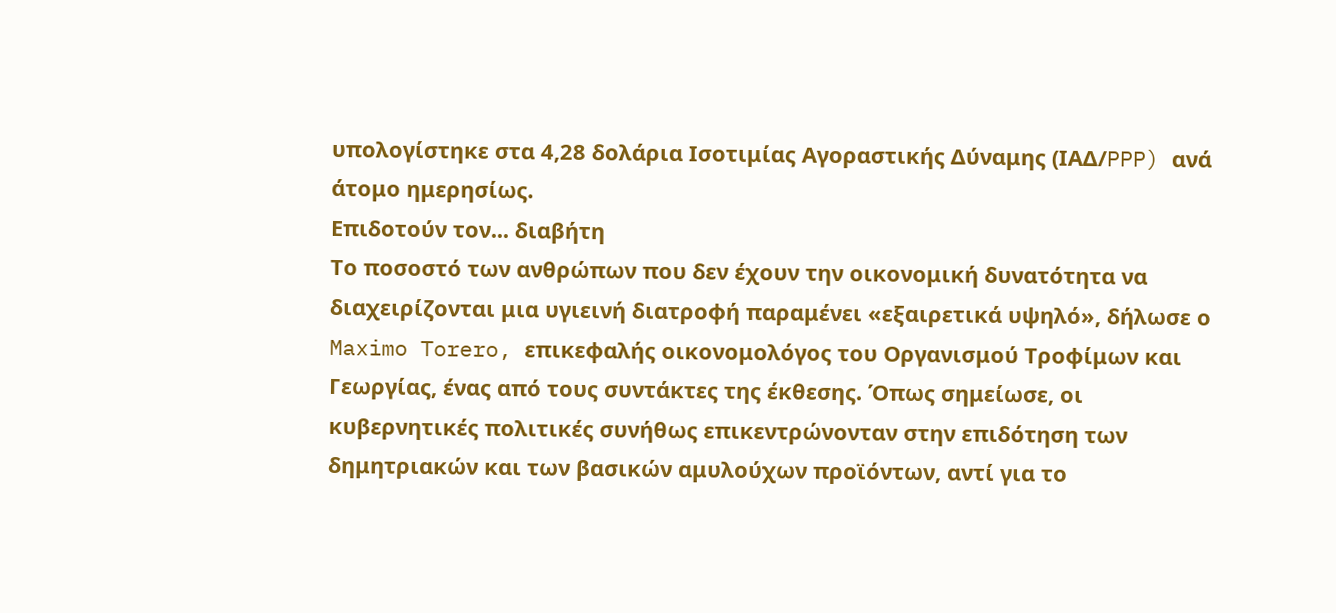υπολογίστηκε στα 4,28 δολάρια Ισοτιμίας Αγοραστικής Δύναμης (ΙΑΔ/PPP) ανά άτομο ημερησίως.
Επιδοτούν τον... διαβήτη
Το ποσοστό των ανθρώπων που δεν έχουν την οικονομική δυνατότητα να διαχειρίζονται μια υγιεινή διατροφή παραμένει «εξαιρετικά υψηλό», δήλωσε ο Maximo Torero, επικεφαλής οικονομολόγος του Οργανισμού Τροφίμων και Γεωργίας, ένας από τους συντάκτες της έκθεσης. Όπως σημείωσε, οι κυβερνητικές πολιτικές συνήθως επικεντρώνονταν στην επιδότηση των δημητριακών και των βασικών αμυλούχων προϊόντων, αντί για το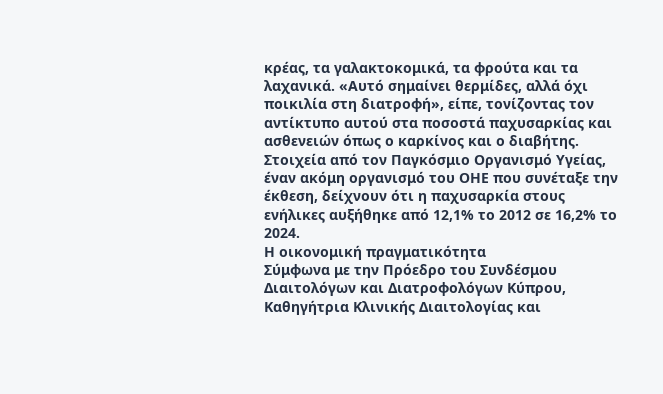κρέας, τα γαλακτοκομικά, τα φρούτα και τα λαχανικά. «Αυτό σημαίνει θερμίδες, αλλά όχι ποικιλία στη διατροφή», είπε, τονίζοντας τον αντίκτυπο αυτού στα ποσοστά παχυσαρκίας και ασθενειών όπως ο καρκίνος και ο διαβήτης.
Στοιχεία από τον Παγκόσμιο Οργανισμό Υγείας, έναν ακόμη οργανισμό του ΟΗΕ που συνέταξε την έκθεση, δείχνουν ότι η παχυσαρκία στους ενήλικες αυξήθηκε από 12,1% το 2012 σε 16,2% το 2024.
Η οικονομική πραγματικότητα
Σύμφωνα με την Πρόεδρο του Συνδέσμου Διαιτολόγων και Διατροφολόγων Κύπρου, Καθηγήτρια Κλινικής Διαιτολογίας και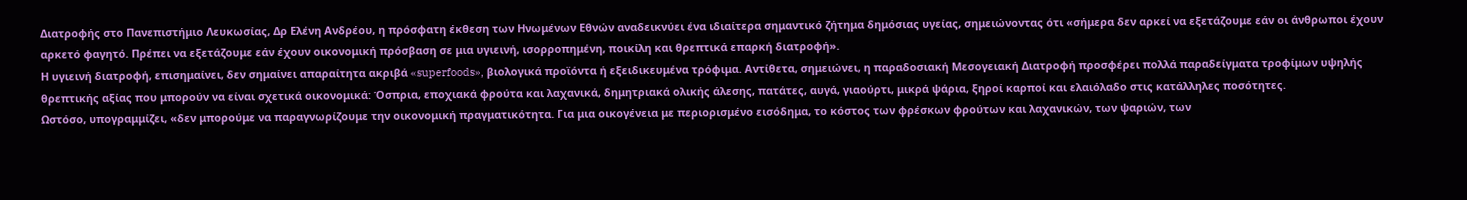Διατροφής στο Πανεπιστήμιο Λευκωσίας, Δρ Ελένη Ανδρέου, η πρόσφατη έκθεση των Ηνωμένων Εθνών αναδεικνύει ένα ιδιαίτερα σημαντικό ζήτημα δημόσιας υγείας, σημειώνοντας ότι «σήμερα δεν αρκεί να εξετάζουμε εάν οι άνθρωποι έχουν αρκετό φαγητό. Πρέπει να εξετάζουμε εάν έχουν οικονομική πρόσβαση σε μια υγιεινή, ισορροπημένη, ποικίλη και θρεπτικά επαρκή διατροφή».
Η υγιεινή διατροφή, επισημαίνει, δεν σημαίνει απαραίτητα ακριβά «superfoods», βιολογικά προϊόντα ή εξειδικευμένα τρόφιμα. Αντίθετα, σημειώνει, η παραδοσιακή Μεσογειακή Διατροφή προσφέρει πολλά παραδείγματα τροφίμων υψηλής θρεπτικής αξίας που μπορούν να είναι σχετικά οικονομικά: Όσπρια, εποχιακά φρούτα και λαχανικά, δημητριακά ολικής άλεσης, πατάτες, αυγά, γιαούρτι, μικρά ψάρια, ξηροί καρποί και ελαιόλαδο στις κατάλληλες ποσότητες.
Ωστόσο, υπογραμμίζει, «δεν μπορούμε να παραγνωρίζουμε την οικονομική πραγματικότητα. Για μια οικογένεια με περιορισμένο εισόδημα, το κόστος των φρέσκων φρούτων και λαχανικών, των ψαριών, των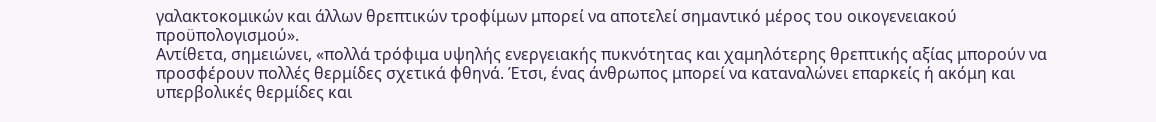γαλακτοκομικών και άλλων θρεπτικών τροφίμων μπορεί να αποτελεί σημαντικό μέρος του οικογενειακού προϋπολογισμού».
Αντίθετα, σημειώνει, «πολλά τρόφιμα υψηλής ενεργειακής πυκνότητας και χαμηλότερης θρεπτικής αξίας μπορούν να προσφέρουν πολλές θερμίδες σχετικά φθηνά. Έτσι, ένας άνθρωπος μπορεί να καταναλώνει επαρκείς ή ακόμη και υπερβολικές θερμίδες και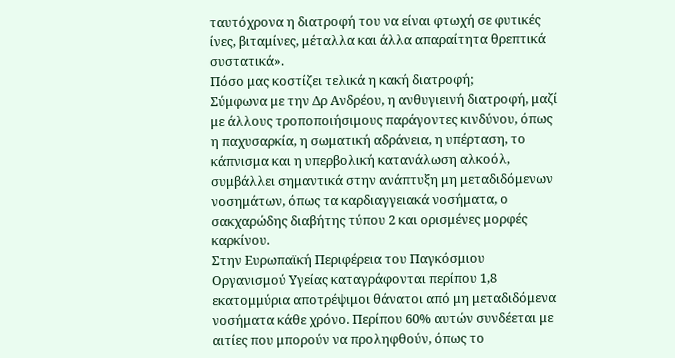ταυτόχρονα η διατροφή του να είναι φτωχή σε φυτικές ίνες, βιταμίνες, μέταλλα και άλλα απαραίτητα θρεπτικά συστατικά».
Πόσο μας κοστίζει τελικά η κακή διατροφή;
Σύμφωνα με την Δρ Ανδρέου, η ανθυγιεινή διατροφή, μαζί με άλλους τροποποιήσιμους παράγοντες κινδύνου, όπως η παχυσαρκία, η σωματική αδράνεια, η υπέρταση, το κάπνισμα και η υπερβολική κατανάλωση αλκοόλ, συμβάλλει σημαντικά στην ανάπτυξη μη μεταδιδόμενων νοσημάτων, όπως τα καρδιαγγειακά νοσήματα, ο σακχαρώδης διαβήτης τύπου 2 και ορισμένες μορφές καρκίνου.
Στην Ευρωπαϊκή Περιφέρεια του Παγκόσμιου Οργανισμού Υγείας καταγράφονται περίπου 1,8 εκατομμύρια αποτρέψιμοι θάνατοι από μη μεταδιδόμενα νοσήματα κάθε χρόνο. Περίπου 60% αυτών συνδέεται με αιτίες που μπορούν να προληφθούν, όπως το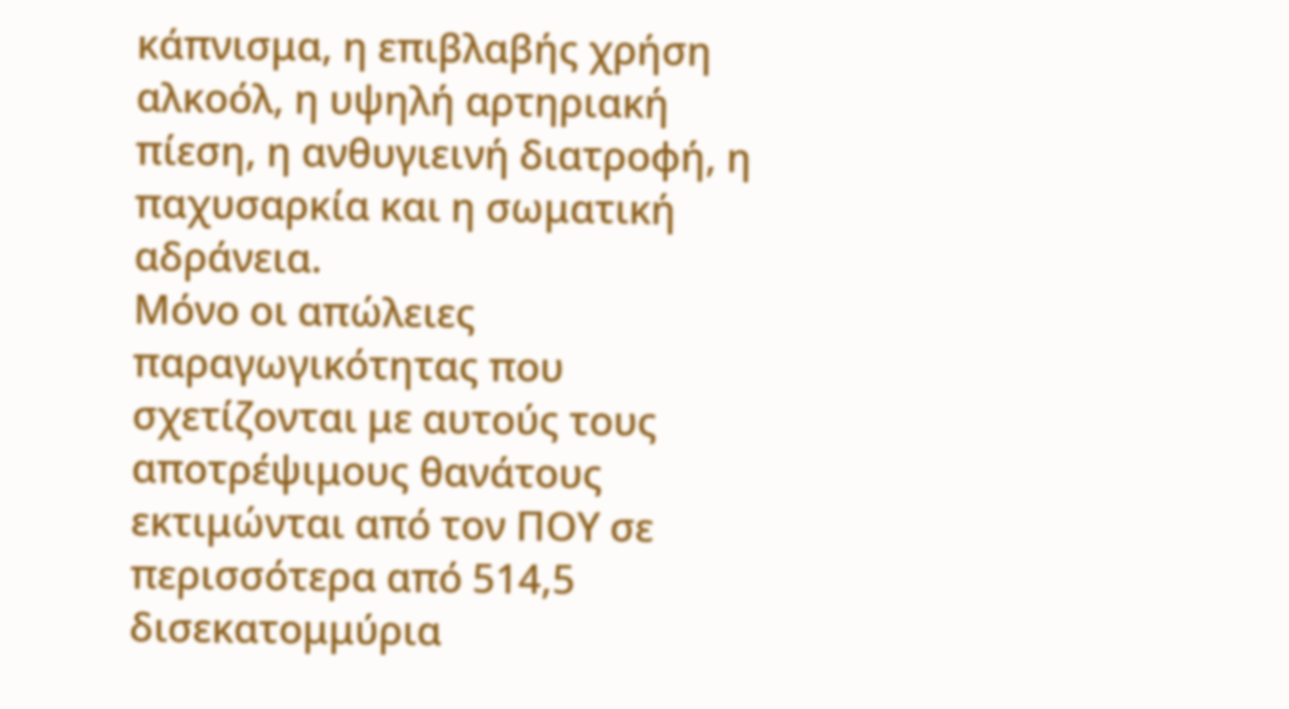κάπνισμα, η επιβλαβής χρήση αλκοόλ, η υψηλή αρτηριακή πίεση, η ανθυγιεινή διατροφή, η παχυσαρκία και η σωματική αδράνεια.
Μόνο οι απώλειες παραγωγικότητας που σχετίζονται με αυτούς τους αποτρέψιμους θανάτους εκτιμώνται από τον ΠΟΥ σε περισσότερα από 514,5 δισεκατομμύρια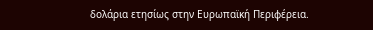δολάρια ετησίως στην Ευρωπαϊκή Περιφέρεια.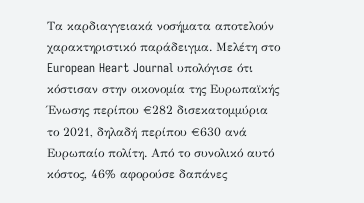Τα καρδιαγγειακά νοσήματα αποτελούν χαρακτηριστικό παράδειγμα. Μελέτη στο European Heart Journal υπολόγισε ότι κόστισαν στην οικονομία της Ευρωπαϊκής Ένωσης περίπου €282 δισεκατομμύρια το 2021, δηλαδή περίπου €630 ανά Ευρωπαίο πολίτη. Από το συνολικό αυτό κόστος, 46% αφορούσε δαπάνες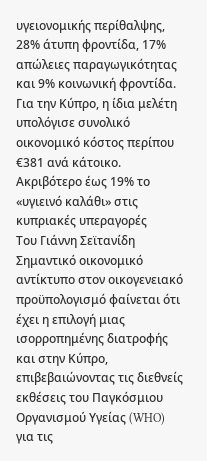υγειονομικής περίθαλψης, 28% άτυπη φροντίδα, 17% απώλειες παραγωγικότητας και 9% κοινωνική φροντίδα. Για την Κύπρο, η ίδια μελέτη υπολόγισε συνολικό οικονομικό κόστος περίπου €381 ανά κάτοικο.
Ακριβότερο έως 19% το «υγιεινό καλάθι» στις κυπριακές υπεραγορές
Του Γιάννη Σεϊτανίδη
Σημαντικό οικονομικό αντίκτυπο στον οικογενειακό προϋπολογισμό φαίνεται ότι έχει η επιλογή μιας ισορροπημένης διατροφής και στην Κύπρο, επιβεβαιώνοντας τις διεθνείς εκθέσεις του Παγκόσμιου Οργανισμού Υγείας (WHO) για τις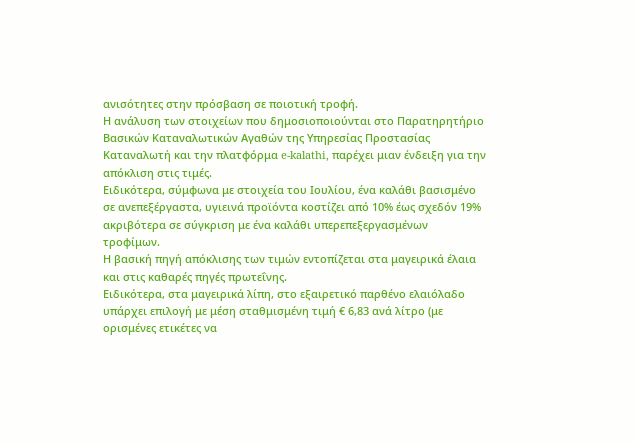ανισότητες στην πρόσβαση σε ποιοτική τροφή.
Η ανάλυση των στοιχείων που δημοσιοποιούνται στο Παρατηρητήριο Βασικών Καταναλωτικών Αγαθών της Υπηρεσίας Προστασίας Καταναλωτή και την πλατφόρμα e-kalathi, παρέχει μιαν ένδειξη για την απόκλιση στις τιμές.
Ειδικότερα, σύμφωνα με στοιχεία του Ιουλίου, ένα καλάθι βασισμένο σε ανεπεξέργαστα, υγιεινά προϊόντα κοστίζει από 10% έως σχεδόν 19% ακριβότερα σε σύγκριση με ένα καλάθι υπερεπεξεργασμένων τροφίμων.
Η βασική πηγή απόκλισης των τιμών εντοπίζεται στα μαγειρικά έλαια και στις καθαρές πηγές πρωτεΐνης.
Ειδικότερα, στα μαγειρικά λίπη, στο εξαιρετικό παρθένο ελαιόλαδο υπάρχει επιλογή με μέση σταθμισμένη τιμή € 6,83 ανά λίτρο (με ορισμένες ετικέτες να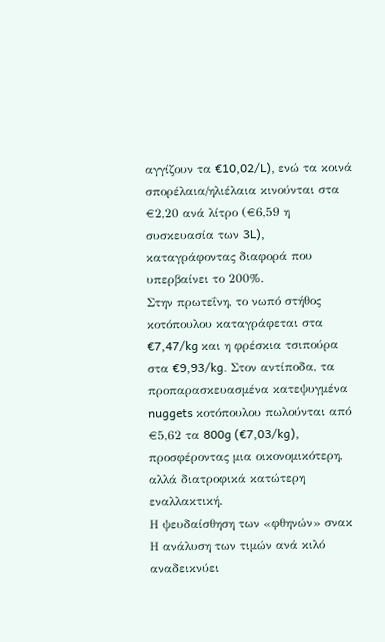αγγίζουν τα €10,02/L), ενώ τα κοινά σπορέλαια/ηλιέλαια κινούνται στα €2,20 ανά λίτρο (€6,59 η συσκευασία των 3L), καταγράφοντας διαφορά που υπερβαίνει το 200%.
Στην πρωτεΐνη, το νωπό στήθος κοτόπουλου καταγράφεται στα €7,47/kg και η φρέσκια τσιπούρα στα €9,93/kg. Στον αντίποδα, τα προπαρασκευασμένα κατεψυγμένα nuggets κοτόπουλου πωλούνται από €5,62 τα 800g (€7,03/kg), προσφέροντας μια οικονομικότερη, αλλά διατροφικά κατώτερη εναλλακτική.
Η ψευδαίσθηση των «φθηνών» σνακ
Η ανάλυση των τιμών ανά κιλό αναδεικνύει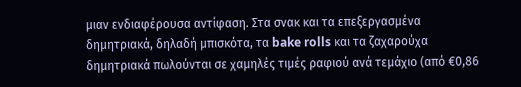μιαν ενδιαφέρουσα αντίφαση. Στα σνακ και τα επεξεργασμένα δημητριακά, δηλαδή μπισκότα, τα bake rolls και τα ζαχαρούχα δημητριακά πωλούνται σε χαμηλές τιμές ραφιού ανά τεμάχιο (από €0,86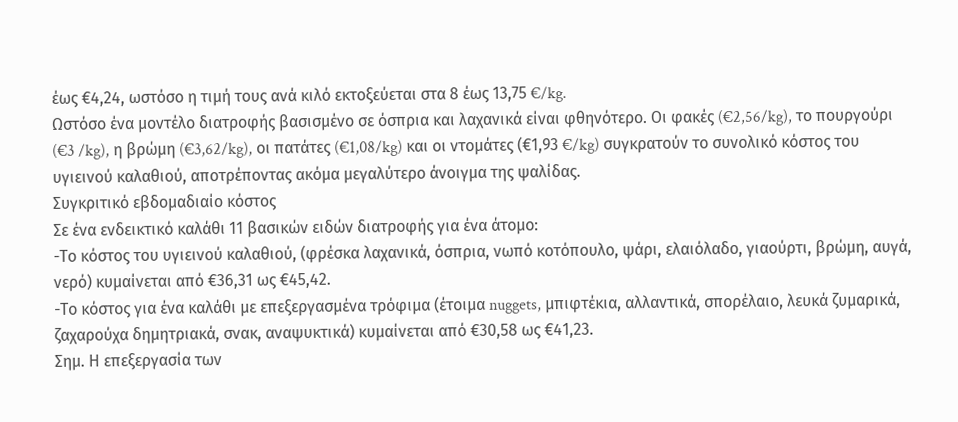έως €4,24, ωστόσο η τιμή τους ανά κιλό εκτοξεύεται στα 8 έως 13,75 €/kg.
Ωστόσο ένα μοντέλο διατροφής βασισμένο σε όσπρια και λαχανικά είναι φθηνότερο. Οι φακές (€2,56/kg), το πουργούρι (€3 /kg), η βρώμη (€3,62/kg), οι πατάτες (€1,08/kg) και οι ντομάτες (€1,93 €/kg) συγκρατούν το συνολικό κόστος του υγιεινού καλαθιού, αποτρέποντας ακόμα μεγαλύτερο άνοιγμα της ψαλίδας.
Συγκριτικό εβδομαδιαίο κόστος
Σε ένα ενδεικτικό καλάθι 11 βασικών ειδών διατροφής για ένα άτομο:
-Το κόστος του υγιεινού καλαθιού, (φρέσκα λαχανικά, όσπρια, νωπό κοτόπουλο, ψάρι, ελαιόλαδο, γιαούρτι, βρώμη, αυγά, νερό) κυμαίνεται από €36,31 ως €45,42.
-Το κόστος για ένα καλάθι με επεξεργασμένα τρόφιμα (έτοιμα nuggets, μπιφτέκια, αλλαντικά, σπορέλαιο, λευκά ζυμαρικά, ζαχαρούχα δημητριακά, σνακ, αναψυκτικά) κυμαίνεται από €30,58 ως €41,23.
Σημ. Η επεξεργασία των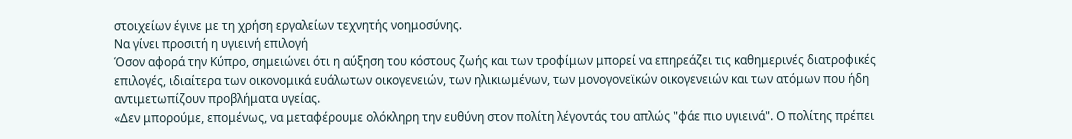στοιχείων έγινε με τη χρήση εργαλείων τεχνητής νοημοσύνης.
Να γίνει προσιτή η υγιεινή επιλογή
Όσον αφορά την Κύπρο, σημειώνει ότι η αύξηση του κόστους ζωής και των τροφίμων μπορεί να επηρεάζει τις καθημερινές διατροφικές επιλογές, ιδιαίτερα των οικονομικά ευάλωτων οικογενειών, των ηλικιωμένων, των μονογονεϊκών οικογενειών και των ατόμων που ήδη αντιμετωπίζουν προβλήματα υγείας.
«Δεν μπορούμε, επομένως, να μεταφέρουμε ολόκληρη την ευθύνη στον πολίτη λέγοντάς του απλώς "φάε πιο υγιεινά". Ο πολίτης πρέπει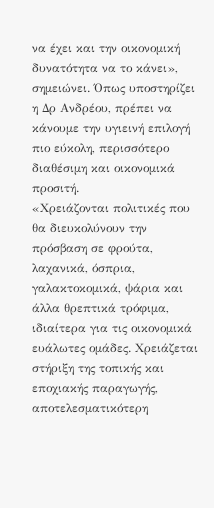να έχει και την οικονομική δυνατότητα να το κάνει», σημειώνει. Όπως υποστηρίζει η Δρ Ανδρέου, πρέπει να κάνουμε την υγιεινή επιλογή πιο εύκολη, περισσότερο διαθέσιμη και οικονομικά προσιτή.
«Χρειάζονται πολιτικές που θα διευκολύνουν την πρόσβαση σε φρούτα, λαχανικά, όσπρια, γαλακτοκομικά, ψάρια και άλλα θρεπτικά τρόφιμα, ιδιαίτερα για τις οικονομικά ευάλωτες ομάδες. Χρειάζεται στήριξη της τοπικής και εποχιακής παραγωγής, αποτελεσματικότερη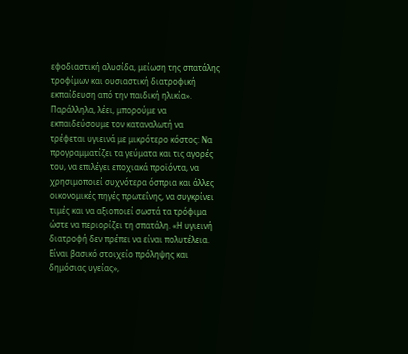εφοδιαστική αλυσίδα, μείωση της σπατάλης τροφίμων και ουσιαστική διατροφική εκπαίδευση από την παιδική ηλικία».
Παράλληλα, λέει, μπορούμε να εκπαιδεύσουμε τον καταναλωτή να τρέφεται υγιεινά με μικρότερο κόστος: Να προγραμματίζει τα γεύματα και τις αγορές του, να επιλέγει εποχιακά προϊόντα, να χρησιμοποιεί συχνότερα όσπρια και άλλες οικονομικές πηγές πρωτεΐνης, να συγκρίνει τιμές και να αξιοποιεί σωστά τα τρόφιμα ώστε να περιορίζει τη σπατάλη. «Η υγιεινή διατροφή δεν πρέπει να είναι πολυτέλεια. Είναι βασικό στοιχείο πρόληψης και δημόσιας υγείας»,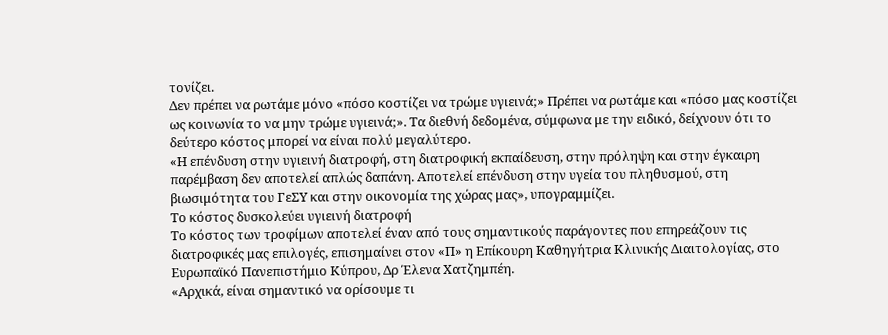τονίζει.
Δεν πρέπει να ρωτάμε μόνο «πόσο κοστίζει να τρώμε υγιεινά;» Πρέπει να ρωτάμε και «πόσο μας κοστίζει ως κοινωνία το να μην τρώμε υγιεινά;». Τα διεθνή δεδομένα, σύμφωνα με την ειδικό, δείχνουν ότι το δεύτερο κόστος μπορεί να είναι πολύ μεγαλύτερο.
«Η επένδυση στην υγιεινή διατροφή, στη διατροφική εκπαίδευση, στην πρόληψη και στην έγκαιρη παρέμβαση δεν αποτελεί απλώς δαπάνη. Αποτελεί επένδυση στην υγεία του πληθυσμού, στη βιωσιμότητα του ΓεΣΥ και στην οικονομία της χώρας μας», υπογραμμίζει.
Το κόστος δυσκολεύει υγιεινή διατροφή
Το κόστος των τροφίμων αποτελεί έναν από τους σημαντικούς παράγοντες που επηρεάζουν τις διατροφικές μας επιλογές, επισημαίνει στον «Π» η Επίκουρη Καθηγήτρια Κλινικής Διαιτολογίας, στο Ευρωπαϊκό Πανεπιστήμιο Κύπρου, Δρ Έλενα Χατζημπέη.
«Αρχικά, είναι σημαντικό να ορίσουμε τι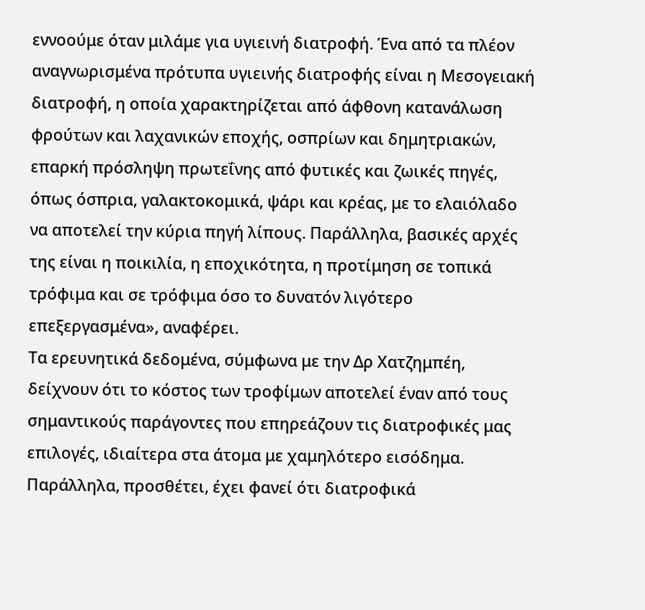εννοούμε όταν μιλάμε για υγιεινή διατροφή. Ένα από τα πλέον αναγνωρισμένα πρότυπα υγιεινής διατροφής είναι η Μεσογειακή διατροφή, η οποία χαρακτηρίζεται από άφθονη κατανάλωση φρούτων και λαχανικών εποχής, οσπρίων και δημητριακών, επαρκή πρόσληψη πρωτεΐνης από φυτικές και ζωικές πηγές, όπως όσπρια, γαλακτοκομικά, ψάρι και κρέας, με το ελαιόλαδο να αποτελεί την κύρια πηγή λίπους. Παράλληλα, βασικές αρχές της είναι η ποικιλία, η εποχικότητα, η προτίμηση σε τοπικά τρόφιμα και σε τρόφιμα όσο το δυνατόν λιγότερο επεξεργασμένα», αναφέρει.
Τα ερευνητικά δεδομένα, σύμφωνα με την Δρ Χατζημπέη, δείχνουν ότι το κόστος των τροφίμων αποτελεί έναν από τους σημαντικούς παράγοντες που επηρεάζουν τις διατροφικές μας επιλογές, ιδιαίτερα στα άτομα με χαμηλότερο εισόδημα. Παράλληλα, προσθέτει, έχει φανεί ότι διατροφικά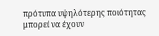πρότυπα υψηλότερης ποιότητας μπορεί να έχουν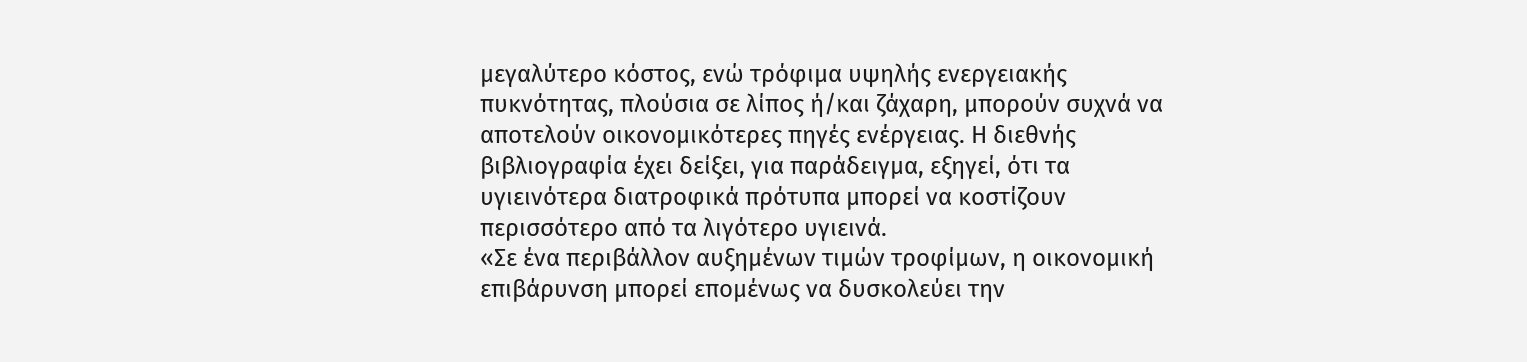μεγαλύτερο κόστος, ενώ τρόφιμα υψηλής ενεργειακής πυκνότητας, πλούσια σε λίπος ή/και ζάχαρη, μπορούν συχνά να αποτελούν οικονομικότερες πηγές ενέργειας. Η διεθνής βιβλιογραφία έχει δείξει, για παράδειγμα, εξηγεί, ότι τα υγιεινότερα διατροφικά πρότυπα μπορεί να κοστίζουν περισσότερο από τα λιγότερο υγιεινά.
«Σε ένα περιβάλλον αυξημένων τιμών τροφίμων, η οικονομική επιβάρυνση μπορεί επομένως να δυσκολεύει την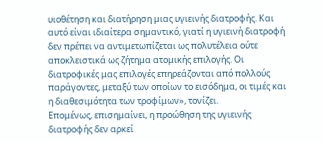υιοθέτηση και διατήρηση μιας υγιεινής διατροφής. Και αυτό είναι ιδιαίτερα σημαντικό, γιατί η υγιεινή διατροφή δεν πρέπει να αντιμετωπίζεται ως πολυτέλεια ούτε αποκλειστικά ως ζήτημα ατομικής επιλογής. Οι διατροφικές μας επιλογές επηρεάζονται από πολλούς παράγοντες, μεταξύ των οποίων το εισόδημα, οι τιμές και η διαθεσιμότητα των τροφίμων», τονίζει.
Επομένως, επισημαίνει, η προώθηση της υγιεινής διατροφής δεν αρκεί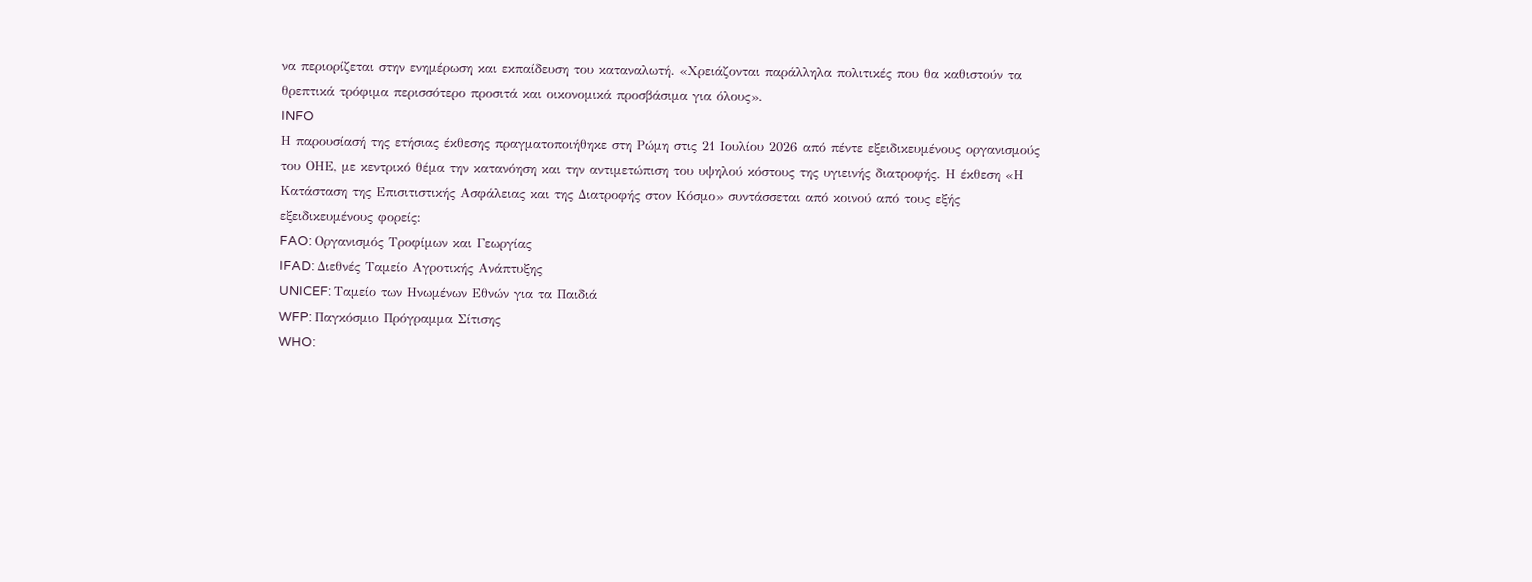να περιορίζεται στην ενημέρωση και εκπαίδευση του καταναλωτή. «Χρειάζονται παράλληλα πολιτικές που θα καθιστούν τα θρεπτικά τρόφιμα περισσότερο προσιτά και οικονομικά προσβάσιμα για όλους».
INFO
Η παρουσίασή της ετήσιας έκθεσης πραγματοποιήθηκε στη Ρώμη στις 21 Ιουλίου 2026 από πέντε εξειδικευμένους οργανισμούς του ΟΗΕ, με κεντρικό θέμα την κατανόηση και την αντιμετώπιση του υψηλού κόστους της υγιεινής διατροφής. Η έκθεση «Η Κατάσταση της Επισιτιστικής Ασφάλειας και της Διατροφής στον Κόσμο» συντάσσεται από κοινού από τους εξής εξειδικευμένους φορείς:
FAO: Οργανισμός Τροφίμων και Γεωργίας
IFAD: Διεθνές Ταμείο Αγροτικής Ανάπτυξης
UNICEF: Ταμείο των Ηνωμένων Εθνών για τα Παιδιά
WFP: Παγκόσμιο Πρόγραμμα Σίτισης
WHO: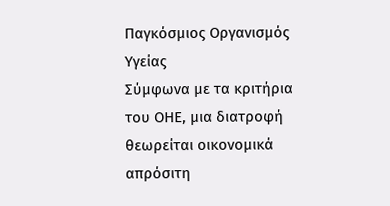Παγκόσμιος Οργανισμός Υγείας
Σύμφωνα με τα κριτήρια του ΟΗΕ, μια διατροφή θεωρείται οικονομικά απρόσιτη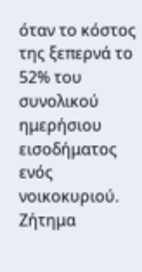όταν το κόστος της ξεπερνά το 52% του συνολικού ημερήσιου εισοδήματος ενός νοικοκυριού.
Ζήτημα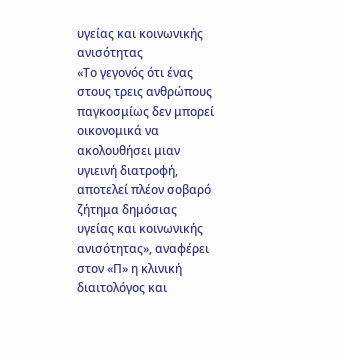υγείας και κοινωνικής ανισότητας
«Το γεγονός ότι ένας στους τρεις ανθρώπους παγκοσμίως δεν μπορεί οικονομικά να ακολουθήσει μιαν υγιεινή διατροφή, αποτελεί πλέον σοβαρό ζήτημα δημόσιας υγείας και κοινωνικής ανισότητας», αναφέρει στον «Π» η κλινική διαιτολόγος και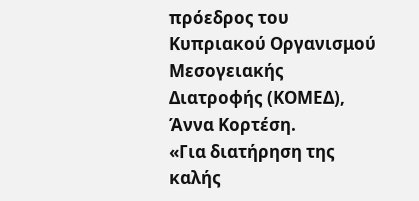πρόεδρος του Κυπριακού Οργανισμού Μεσογειακής Διατροφής (ΚΟΜΕΔ), Άννα Κορτέση.
«Για διατήρηση της καλής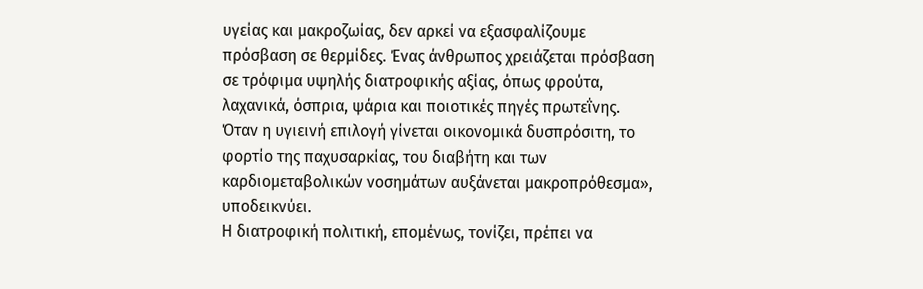υγείας και μακροζωίας, δεν αρκεί να εξασφαλίζουμε πρόσβαση σε θερμίδες. Ένας άνθρωπος χρειάζεται πρόσβαση σε τρόφιμα υψηλής διατροφικής αξίας, όπως φρούτα, λαχανικά, όσπρια, ψάρια και ποιοτικές πηγές πρωτεΐνης. Όταν η υγιεινή επιλογή γίνεται οικονομικά δυσπρόσιτη, το φορτίο της παχυσαρκίας, του διαβήτη και των καρδιομεταβολικών νοσημάτων αυξάνεται μακροπρόθεσμα», υποδεικνύει.
Η διατροφική πολιτική, επομένως, τονίζει, πρέπει να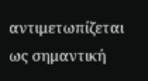αντιμετωπίζεται ως σημαντική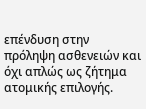επένδυση στην πρόληψη ασθενειών και όχι απλώς ως ζήτημα ατομικής επιλογής.